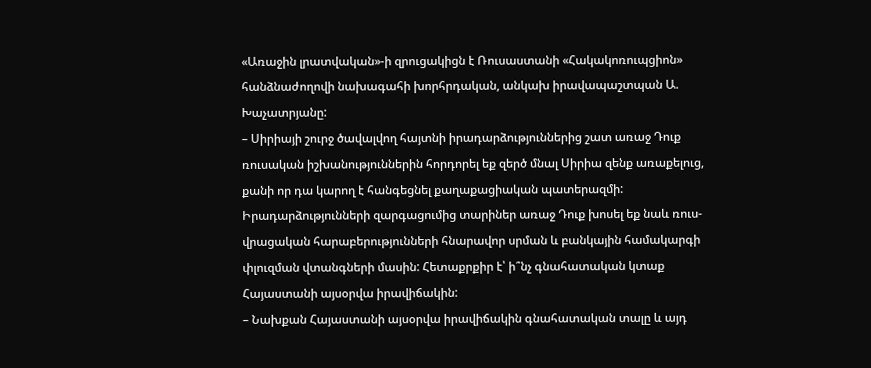«Առաջին լրատվական»-ի զրուցակիցն է Ռուսաստանի «Հակակոռուպցիոն» հանձնաժողովի նախագահի խորհրդական, անկախ իրավապաշտպան Ա. Խաչատրյանը:
– Սիրիայի շուրջ ծավալվող հայտնի իրադարձություններից շատ առաջ Դուք ռուսական իշխանություններին հորդորել եք զերծ մնալ Սիրիա զենք առաքելուց, քանի որ դա կարող է հանգեցնել քաղաքացիական պատերազմի: Իրադարձությունների զարգացումից տարիներ առաջ Դուք խոսել եք նաև ռուս-վրացական հարաբերությունների հնարավոր սրման և բանկային համակարգի փլուզման վտանգների մասին: Հետաքրքիր է՝ ի՞նչ գնահատական կտաք Հայաստանի այսօրվա իրավիճակին:
– Նախքան Հայաստանի այսօրվա իրավիճակին գնահատական տալը և այդ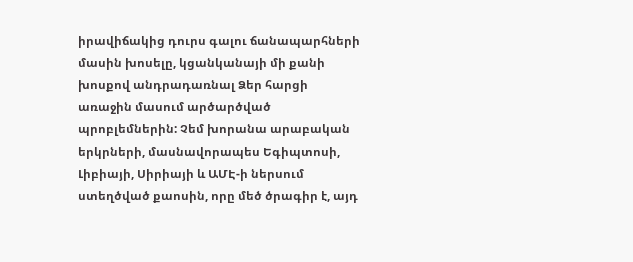իրավիճակից դուրս գալու ճանապարհների մասին խոսելը, կցանկանայի մի քանի խոսքով անդրադառնալ Ձեր հարցի առաջին մասում արծարծված պրոբլեմներին: Չեմ խորանա արաբական երկրների, մասնավորապես Եգիպտոսի, Լիբիայի, Սիրիայի և ԱՄԷ-ի ներսում ստեղծված քաոսին, որը մեծ ծրագիր է, այդ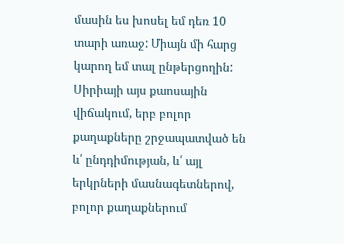մասին ես խոսել եմ դեռ 10 տարի առաջ: Միայն մի հարց կարող եմ տալ ընթերցողին: Սիրիայի այս քաոսային վիճակում, երբ բոլոր քաղաքները շրջապատված են և՛ ընդդիմության, և՛ այլ երկրների մասնագետներով, բոլոր քաղաքներում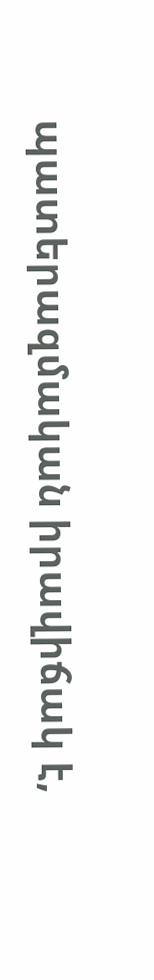պատերազմական իրավիճակ է,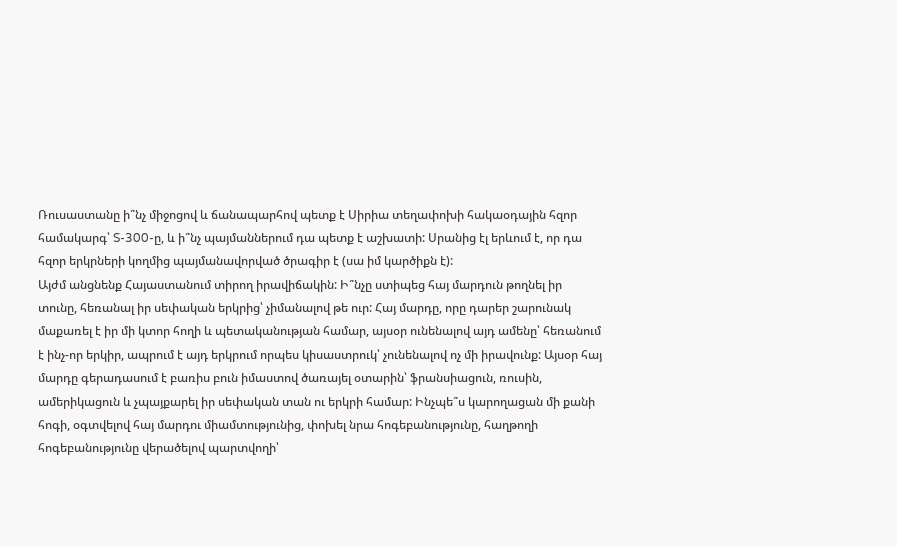Ռուսաստանը ի՞նչ միջոցով և ճանապարհով պետք է Սիրիա տեղափոխի հակաօդային հզոր համակարգ՝ S-300-ը, և ի՞նչ պայմաններում դա պետք է աշխատի: Սրանից էլ երևում է, որ դա հզոր երկրների կողմից պայմանավորված ծրագիր է (սա իմ կարծիքն է):
Այժմ անցնենք Հայաստանում տիրող իրավիճակին: Ի՞նչը ստիպեց հայ մարդուն թողնել իր տունը, հեռանալ իր սեփական երկրից՝ չիմանալով թե ուր: Հայ մարդը, որը դարեր շարունակ մաքառել է իր մի կտոր հողի և պետականության համար, այսօր ունենալով այդ ամենը՝ հեռանում է ինչ-որ երկիր, ապրում է այդ երկրում որպես կիսաստրուկ՝ չունենալով ոչ մի իրավունք: Այսօր հայ մարդը գերադասում է բառիս բուն իմաստով ծառայել օտարին՝ ֆրանսիացուն, ռուսին, ամերիկացուն և չպայքարել իր սեփական տան ու երկրի համար: Ինչպե՞ս կարողացան մի քանի հոգի, օգտվելով հայ մարդու միամտությունից, փոխել նրա հոգեբանությունը, հաղթողի հոգեբանությունը վերածելով պարտվողի՝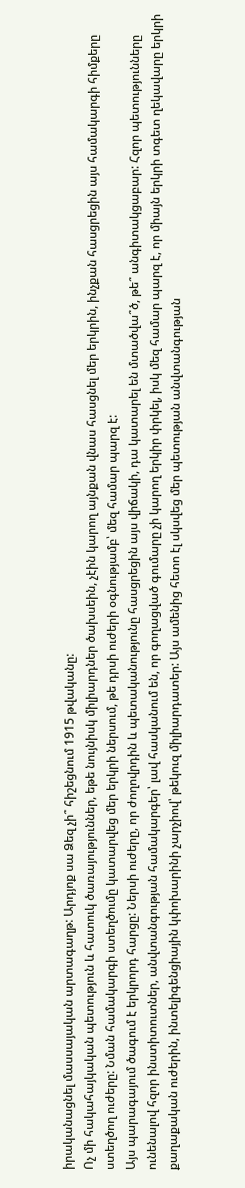իրականացնել մասսայական արտագաղթ: Արդյոք սա Ձեզ չի՞ հիշեցնում 1915 թվականը:
Ոչ մի հակահայկական պետություն և հատուկ ծառայություններ, եթե նույնիսկ միլիարդներ ծախսեին, չէին կարող այնքան վնաս հասցնել մեր երկրին, ինչքան հասցրեցին այս համակարգի հիմքերը ստեղծող ուժերը: Նման համակարգի ստեղծումը կատարվեց մեր երկրի ներսում, թե դրսի ուժերի օգնությամբ՝ մեզ համար պարզ է:
Այս պարագայում ծագում է երկրորդ հարցը: Ներսի ուժերը, որ ժողովրդին և պետականությունը հասցրեցին այս վիճակի, դա կատարել են մտածվա՞ծ, թե՞ անգիտակցաբար: Հզոր պետությունները ունենալով հզոր ինստիտուտներ, անվտանգության համակարգեր՝ լավ հասկանում են, որ գողացված գումարը չի կարող երկիր փրկել, իսկ մեզ համար պարզ է, որ միայն երկրի տգետ ղեկավարը երկրի քաղաքական ուժերին, ինտելիգենցիային կփոխարինի չարչիով՝ թեկուզ միլիարդատեր: Այս ամենից հետո էլ սկսվեց մեր պետության անվտանգության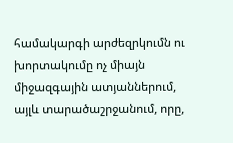համակարգի արժեզրկումն ու խորտակումը ոչ միայն միջազգային ատյաններում, այլև տարածաշրջանում, որը,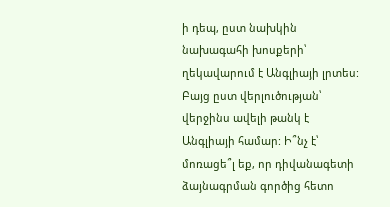ի դեպ, ըստ նախկին նախագահի խոսքերի՝ ղեկավարում է Անգլիայի լրտես: Բայց ըստ վերլուծության՝ վերջինս ավելի թանկ է Անգլիայի համար: Ի՞նչ է՝ մոռացե՞լ եք, որ դիվանագետի ձայնագրման գործից հետո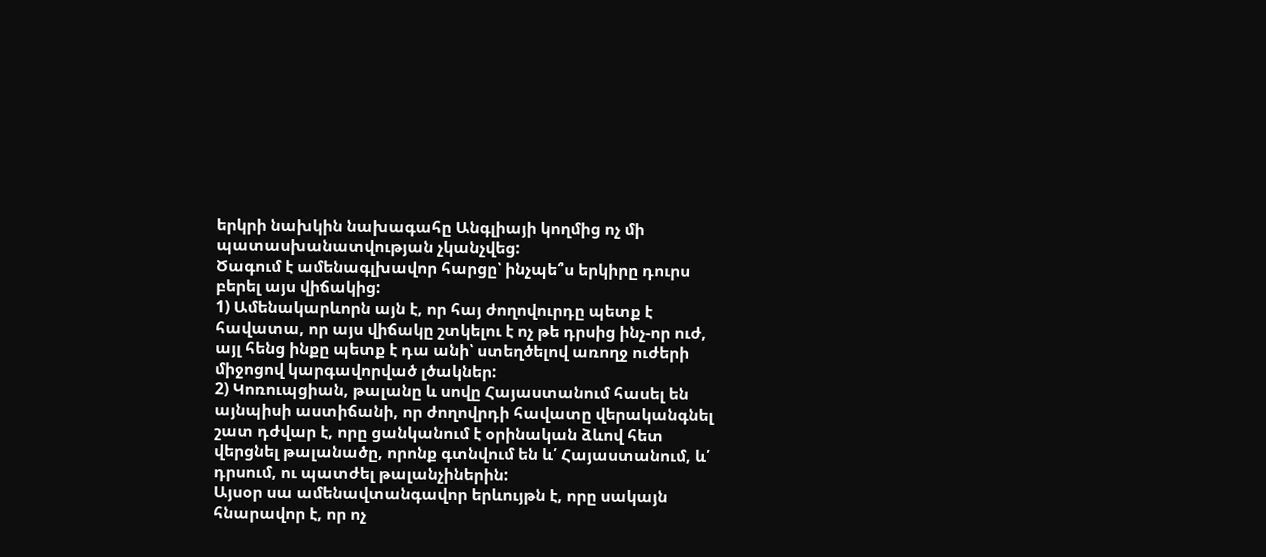երկրի նախկին նախագահը Անգլիայի կողմից ոչ մի պատասխանատվության չկանչվեց:
Ծագում է ամենագլխավոր հարցը՝ ինչպե՞ս երկիրը դուրս բերել այս վիճակից:
1) Ամենակարևորն այն է, որ հայ ժողովուրդը պետք է հավատա, որ այս վիճակը շտկելու է ոչ թե դրսից ինչ-որ ուժ, այլ հենց ինքը պետք է դա անի՝ ստեղծելով առողջ ուժերի միջոցով կարգավորված լծակներ:
2) Կոռուպցիան, թալանը և սովը Հայաստանում հասել են այնպիսի աստիճանի, որ ժողովրդի հավատը վերականգնել շատ դժվար է, որը ցանկանում է օրինական ձևով հետ վերցնել թալանածը, որոնք գտնվում են և՛ Հայաստանում, և՛ դրսում, ու պատժել թալանչիներին:
Այսօր սա ամենավտանգավոր երևույթն է, որը սակայն հնարավոր է, որ ոչ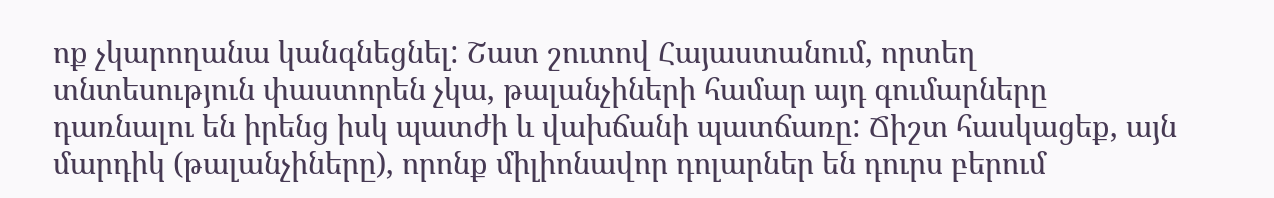ոք չկարողանա կանգնեցնել: Շատ շուտով Հայաստանում, որտեղ տնտեսություն փաստորեն չկա, թալանչիների համար այդ գումարները դառնալու են իրենց իսկ պատժի և վախճանի պատճառը: Ճիշտ հասկացեք, այն մարդիկ (թալանչիները), որոնք միլիոնավոր դոլարներ են դուրս բերում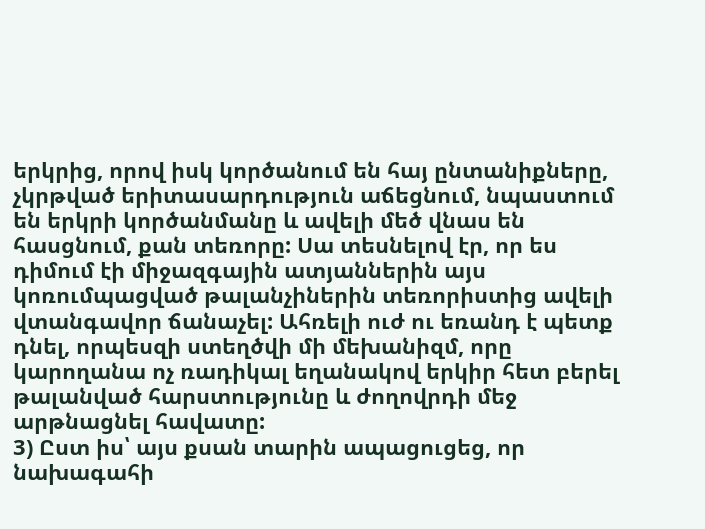երկրից, որով իսկ կործանում են հայ ընտանիքները, չկրթված երիտասարդություն աճեցնում, նպաստում են երկրի կործանմանը և ավելի մեծ վնաս են հասցնում, քան տեռորը: Սա տեսնելով էր, որ ես դիմում էի միջազգային ատյաններին այս կոռումպացված թալանչիներին տեռորիստից ավելի վտանգավոր ճանաչել: Ահռելի ուժ ու եռանդ է պետք դնել, որպեսզի ստեղծվի մի մեխանիզմ, որը կարողանա ոչ ռադիկալ եղանակով երկիր հետ բերել թալանված հարստությունը և ժողովրդի մեջ արթնացնել հավատը:
3) Ըստ իս՝ այս քսան տարին ապացուցեց, որ նախագահի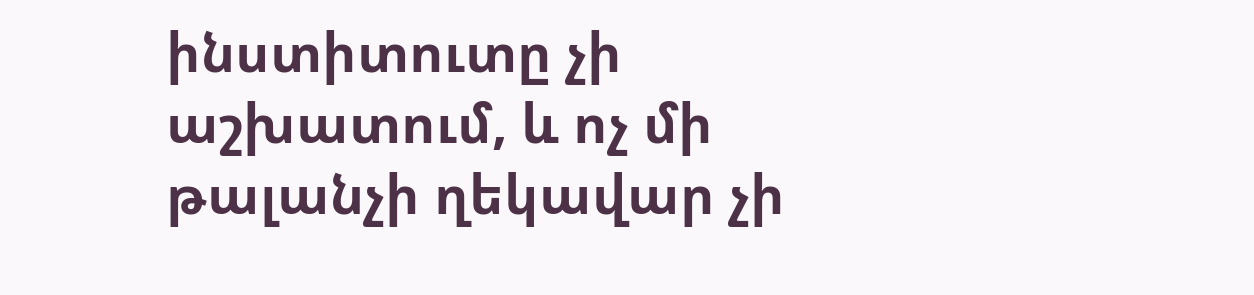ինստիտուտը չի աշխատում, և ոչ մի թալանչի ղեկավար չի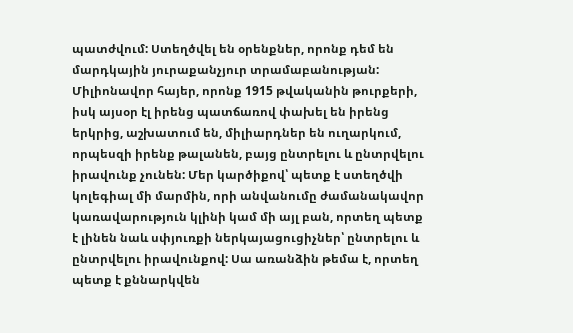պատժվում: Ստեղծվել են օրենքներ, որոնք դեմ են մարդկային յուրաքանչյուր տրամաբանության: Միլիոնավոր հայեր, որոնք 1915 թվականին թուրքերի, իսկ այսօր էլ իրենց պատճառով փախել են իրենց երկրից, աշխատում են, միլիարդներ են ուղարկում, որպեսզի իրենք թալանեն, բայց ընտրելու և ընտրվելու իրավունք չունեն: Մեր կարծիքով՝ պետք է ստեղծվի կոլեգիալ մի մարմին, որի անվանումը ժամանակավոր կառավարություն կլինի կամ մի այլ բան, որտեղ պետք է լինեն նաև սփյուռքի ներկայացուցիչներ՝ ընտրելու և ընտրվելու իրավունքով: Սա առանձին թեմա է, որտեղ պետք է քննարկվեն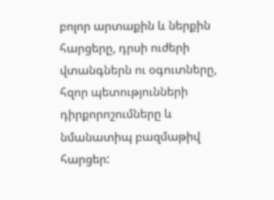բոլոր արտաքին և ներքին հարցերը, դրսի ուժերի վտանգներն ու օգուտները, հզոր պետությունների դիրքորոշումները և նմանատիպ բազմաթիվ հարցեր: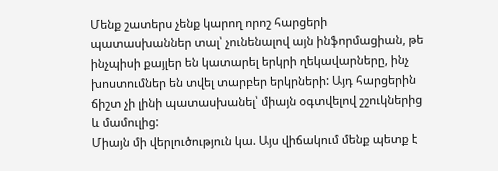Մենք շատերս չենք կարող որոշ հարցերի պատասխաններ տալ՝ չունենալով այն ինֆորմացիան, թե ինչպիսի քայլեր են կատարել երկրի ղեկավարները, ինչ խոստումներ են տվել տարբեր երկրների: Այդ հարցերին ճիշտ չի լինի պատասխանել՝ միայն օգտվելով շշուկներից և մամուլից:
Միայն մի վերլուծություն կա. Այս վիճակում մենք պետք է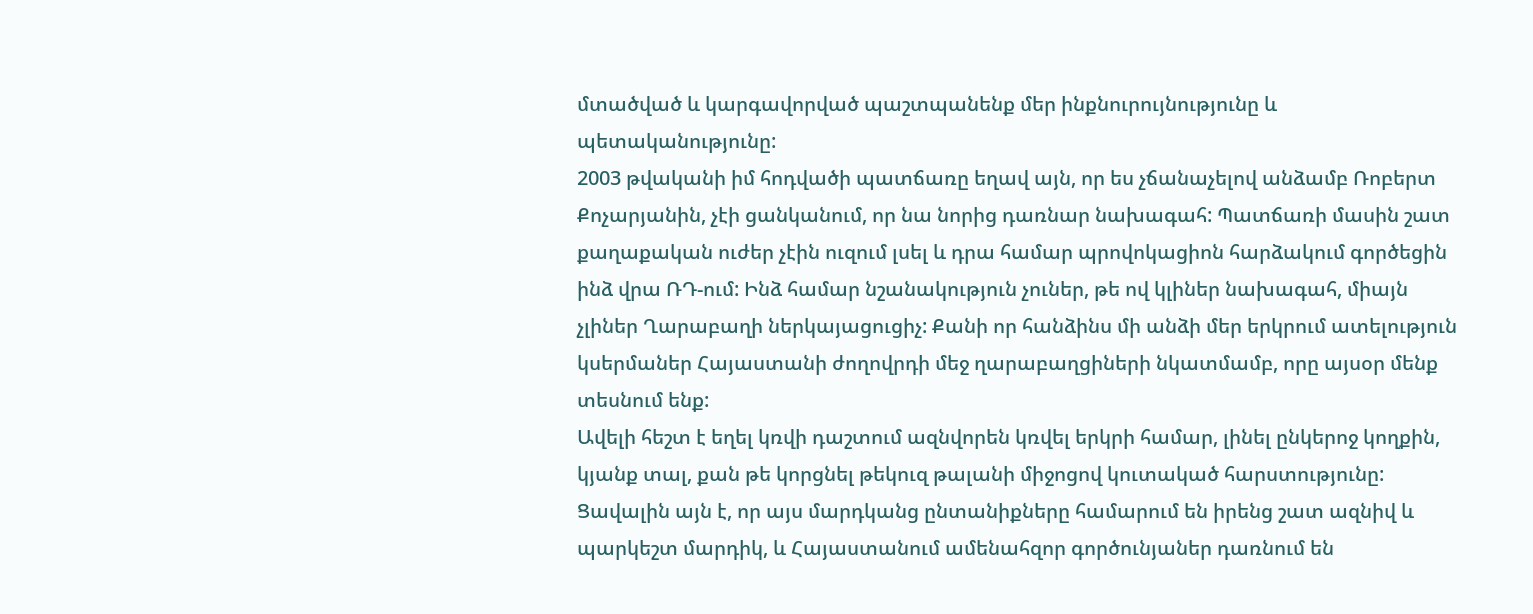մտածված և կարգավորված պաշտպանենք մեր ինքնուրույնությունը և պետականությունը:
2003 թվականի իմ հոդվածի պատճառը եղավ այն, որ ես չճանաչելով անձամբ Ռոբերտ Քոչարյանին, չէի ցանկանում, որ նա նորից դառնար նախագահ: Պատճառի մասին շատ քաղաքական ուժեր չէին ուզում լսել և դրա համար պրովոկացիոն հարձակում գործեցին ինձ վրա ՌԴ-ում: Ինձ համար նշանակություն չուներ, թե ով կլիներ նախագահ, միայն չլիներ Ղարաբաղի ներկայացուցիչ: Քանի որ հանձինս մի անձի մեր երկրում ատելություն կսերմաներ Հայաստանի ժողովրդի մեջ ղարաբաղցիների նկատմամբ, որը այսօր մենք տեսնում ենք:
Ավելի հեշտ է եղել կռվի դաշտում ազնվորեն կռվել երկրի համար, լինել ընկերոջ կողքին, կյանք տալ, քան թե կորցնել թեկուզ թալանի միջոցով կուտակած հարստությունը: Ցավալին այն է, որ այս մարդկանց ընտանիքները համարում են իրենց շատ ազնիվ և պարկեշտ մարդիկ, և Հայաստանում ամենահզոր գործունյաներ դառնում են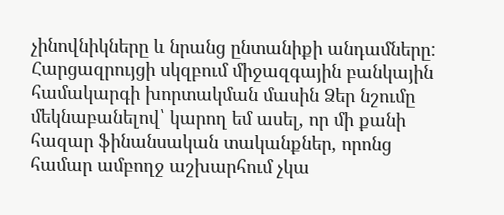չինովնիկները և նրանց ընտանիքի անդամները: Հարցազրույցի սկզբում միջազգային բանկային համակարգի խորտակման մասին Ձեր նշումը մեկնաբանելով՝ կարող եմ ասել, որ մի քանի հազար ֆինանսական տականքներ, որոնց համար ամբողջ աշխարհում չկա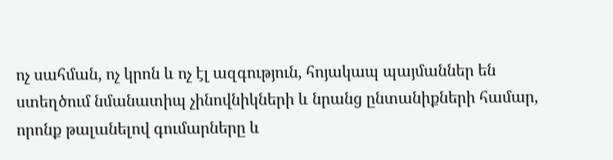ոչ սահման, ոչ կրոն և ոչ էլ ազգություն, հոյակապ պայմաններ են ստեղծում նմանատիպ չինովնիկների և նրանց ընտանիքների համար, որոնք թալանելով գումարները և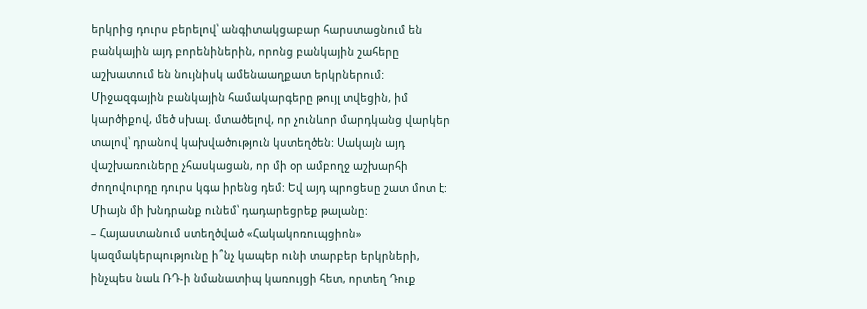երկրից դուրս բերելով՝ անգիտակցաբար հարստացնում են բանկային այդ բորենիներին, որոնց բանկային շահերը աշխատում են նույնիսկ ամենաաղքատ երկրներում: Միջազգային բանկային համակարգերը թույլ տվեցին, իմ կարծիքով, մեծ սխալ. մտածելով, որ չունևոր մարդկանց վարկեր տալով՝ դրանով կախվածություն կստեղծեն: Սակայն այդ վաշխառուները չհասկացան, որ մի օր ամբողջ աշխարհի ժողովուրդը դուրս կգա իրենց դեմ: Եվ այդ պրոցեսը շատ մոտ է: Միայն մի խնդրանք ունեմ՝ դադարեցրեք թալանը:
– Հայաստանում ստեղծված «Հակակոռուպցիոն» կազմակերպությունը ի՞նչ կապեր ունի տարբեր երկրների, ինչպես նաև ՌԴ-ի նմանատիպ կառույցի հետ, որտեղ Դուք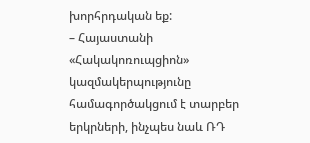խորհրդական եք:
– Հայաստանի «Հակակոռուպցիոն» կազմակերպությունը համագործակցում է տարբեր երկրների, ինչպես նաև ՌԴ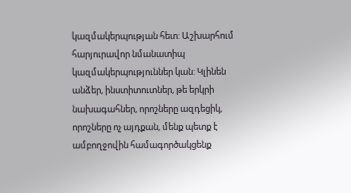կազմակերպության հետ: Աշխարհում հարյուրավոր նմանատիպ կազմակերպություններ կան: Կլինեն անձեր, ինստիտուտներ, թե երկրի նախագահներ, որոշները ազդեցիկ, որոշները ոչ այդքան, մենք պետք է ամբողջովին համագործակցենք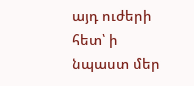այդ ուժերի հետ՝ ի նպաստ մեր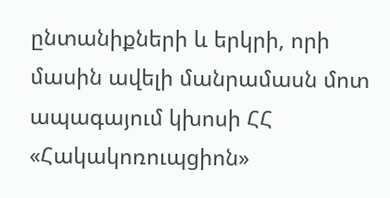ընտանիքների և երկրի, որի մասին ավելի մանրամասն մոտ ապագայում կխոսի ՀՀ «Հակակոռուպցիոն»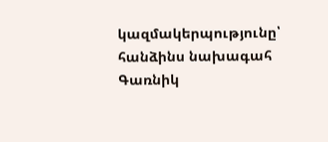կազմակերպությունը՝ հանձինս նախագահ Գառնիկ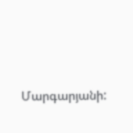Մարգարյանի: